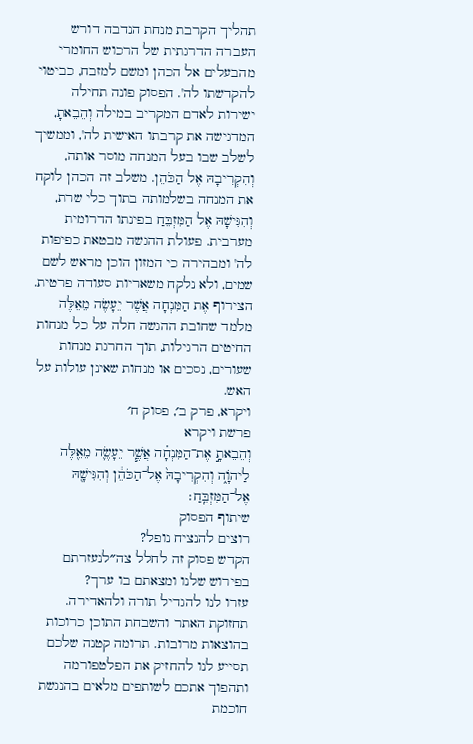תהליך הקרבת מנחת הנדבה דורש העברה הדרגתית של הרכוש החומרי מהבעלים אל הכהן ומשם למזבח, כביטוי להקדשתו לה'. הפסוק פונה תחילה ישירות לאדם המקריב במילה וְהֵבֵאתָ, המדגישה את קרבתו האישית לה', וממשיך לשלב שבו בעל המנחה מוסר אותה, וְהִקְרִיבָהּ אֶל הַכֹּהֵן. משלב זה הכהן לוקח את המנחה בשלמותה בתוך כלי שרת, וְהִגִּישָׁהּ אֶל הַמִּזְבֵּחַ בפינתו הדרומית מערבית. פעולת ההגשה מבטאת כפיפות לה' ומבהירה כי המזון הוכן מראש לשם שמים, ולא נלקח משאריות סעודה פרטית. הצירוף אֶת הַמִּנְחָה אֲשֶׁר יֵעָשֶׂה מֵאֵלֶּה מלמד שחובת ההגשה חלה על כל מנחות החיטים הרגילות, תוך החרגת מנחות שעורים, נסכים או מנחות שאינן עולות על האש.
ויקרא, פרק ב׳, פסוק ח׳
פרשת ויקרא
וְהֵבֵאתָ֣ אֶת־הַמִּנְחָ֗ה אֲשֶׁ֧ר יֵעָשֶׂ֛ה מֵאֵ֖לֶּה לַיהֹוָ֑ה וְהִקְרִיבָהּ֙ אֶל־הַכֹּהֵ֔ן וְהִגִּישָׁ֖הּ אֶל־הַמִּזְבֵּֽחַ׃
שיתוף הפסוק
רוצים להנציח נופל?
הקדש פסוק זה לחלל צה״לנעזרתם בפירוש שלנו ומצאתם בו ערך?
עזרו לנו להגדיל תורה ולהאדירה. תחזוקת האתר והשבחת התוכן כרוכות בהוצאות מרובות. תרומה קטנה שלכם תסייע לנו להחזיק את הפלטפורמה ותהפוך אתכם לשותפים מלאים בהנגשת חוכמת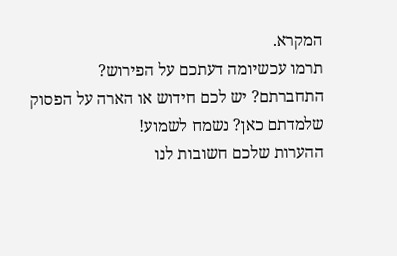המקרא.
תרמו עכשיומה דעתכם על הפירוש?
התחברתם? יש לכם חידוש או הארה על הפסוק שלמדתם כאן? נשמח לשמוע!
ההערות שלכם חשובות לנו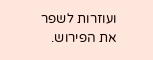ועוזרות לשפר את הפירוש.